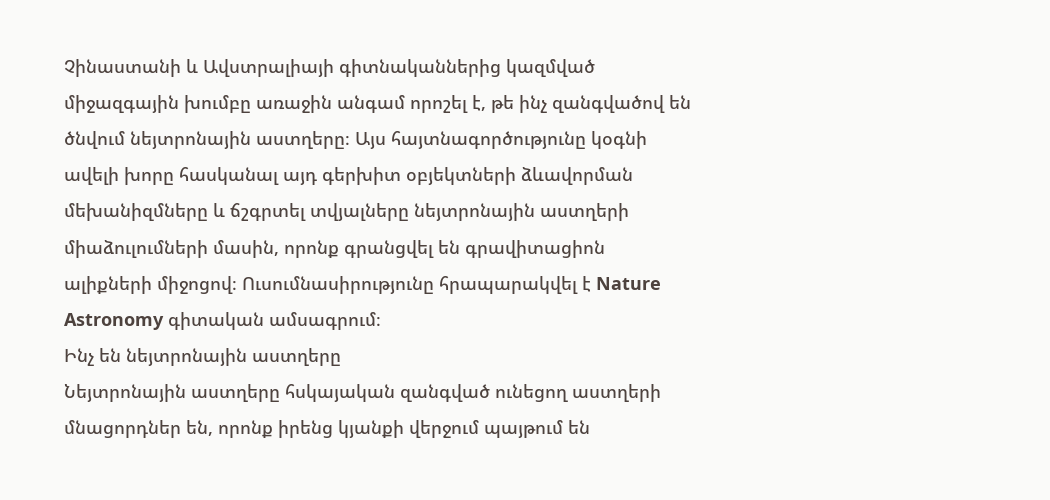Չինաստանի և Ավստրալիայի գիտնականներից կազմված միջազգային խումբը առաջին անգամ որոշել է, թե ինչ զանգվածով են ծնվում նեյտրոնային աստղերը։ Այս հայտնագործությունը կօգնի ավելի խորը հասկանալ այդ գերխիտ օբյեկտների ձևավորման մեխանիզմները և ճշգրտել տվյալները նեյտրոնային աստղերի միաձուլումների մասին, որոնք գրանցվել են գրավիտացիոն ալիքների միջոցով։ Ուսումնասիրությունը հրապարակվել է Nature Astronomy գիտական ամսագրում։
Ինչ են նեյտրոնային աստղերը
Նեյտրոնային աստղերը հսկայական զանգված ունեցող աստղերի մնացորդներ են, որոնք իրենց կյանքի վերջում պայթում են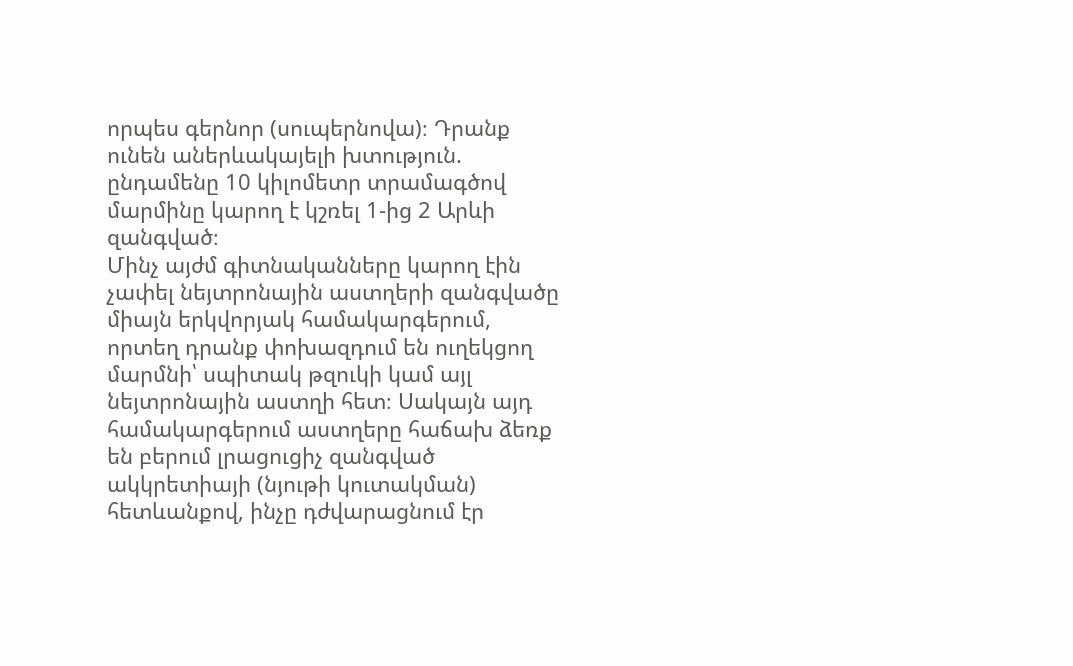որպես գերնոր (սուպերնովա)։ Դրանք ունեն աներևակայելի խտություն. ընդամենը 10 կիլոմետր տրամագծով մարմինը կարող է կշռել 1-ից 2 Արևի զանգված։
Մինչ այժմ գիտնականները կարող էին չափել նեյտրոնային աստղերի զանգվածը միայն երկվորյակ համակարգերում, որտեղ դրանք փոխազդում են ուղեկցող մարմնի՝ սպիտակ թզուկի կամ այլ նեյտրոնային աստղի հետ։ Սակայն այդ համակարգերում աստղերը հաճախ ձեռք են բերում լրացուցիչ զանգված ակկրետիայի (նյութի կուտակման) հետևանքով, ինչը դժվարացնում էր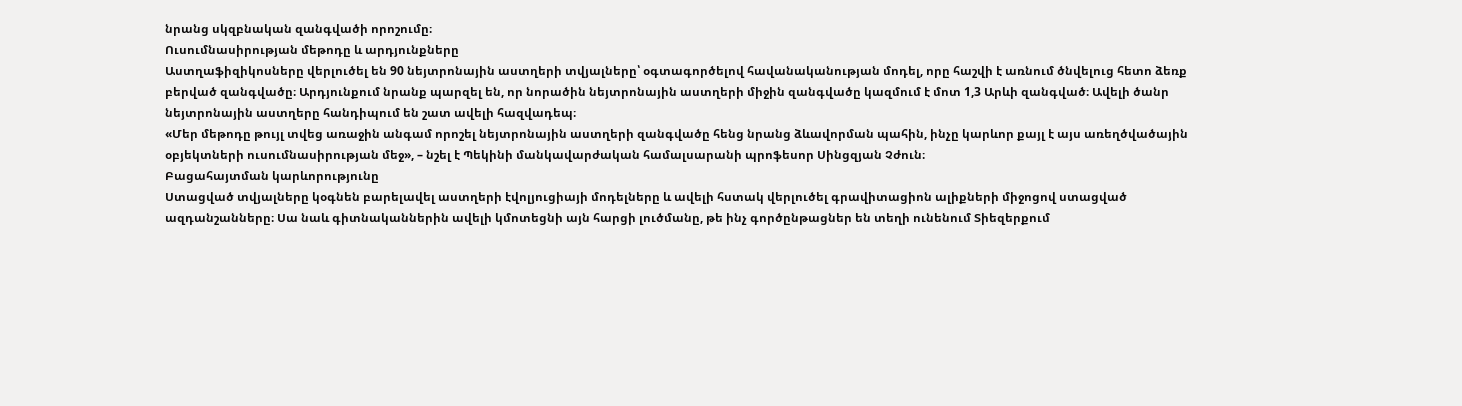նրանց սկզբնական զանգվածի որոշումը։
Ուսումնասիրության մեթոդը և արդյունքները
Աստղաֆիզիկոսները վերլուծել են 90 նեյտրոնային աստղերի տվյալները՝ օգտագործելով հավանականության մոդել, որը հաշվի է առնում ծնվելուց հետո ձեռք բերված զանգվածը։ Արդյունքում նրանք պարզել են, որ նորածին նեյտրոնային աստղերի միջին զանգվածը կազմում է մոտ 1,3 Արևի զանգված։ Ավելի ծանր նեյտրոնային աստղերը հանդիպում են շատ ավելի հազվադեպ։
«Մեր մեթոդը թույլ տվեց առաջին անգամ որոշել նեյտրոնային աստղերի զանգվածը հենց նրանց ձևավորման պահին, ինչը կարևոր քայլ է այս առեղծվածային օբյեկտների ուսումնասիրության մեջ», – նշել է Պեկինի մանկավարժական համալսարանի պրոֆեսոր Սինցզյան Չժուն։
Բացահայտման կարևորությունը
Ստացված տվյալները կօգնեն բարելավել աստղերի էվոլյուցիայի մոդելները և ավելի հստակ վերլուծել գրավիտացիոն ալիքների միջոցով ստացված ազդանշանները։ Սա նաև գիտնականներին ավելի կմոտեցնի այն հարցի լուծմանը, թե ինչ գործընթացներ են տեղի ունենում Տիեզերքում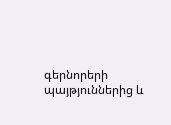գերնորերի պայթյուններից և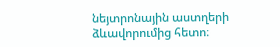նեյտրոնային աստղերի ձևավորումից հետո։